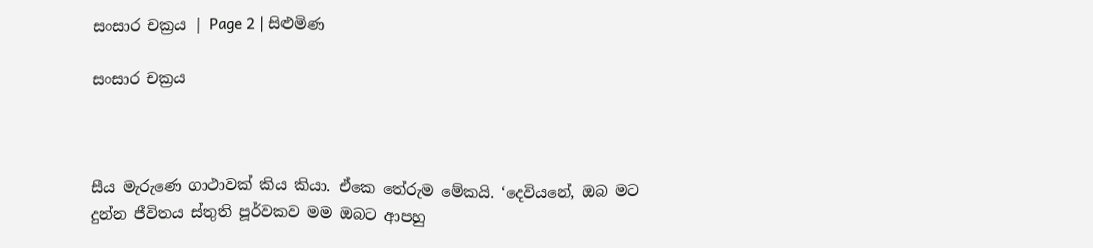සංසාර චක්‍රය | Page 2 | සිළුමිණ

සංසාර චක්‍රය



සීය මැරුණෙ ගාථාවක් කිය කියා. ඒකෙ තේරුම මේකයි. ‘දෙවියනේ, ඔබ මට දුන්න ජීවිතය ස්තුති පූර්වකව මම ඔබට ආපහු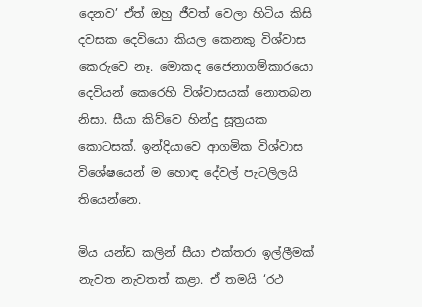දෙනව’ ඒත් ඔහු ජීවත් වෙලා හිටිය කිසි දවසක දෙවියො කියල කෙනකු විශ්වාස කෙරුවෙ නෑ. මොකද ජෛනාගම්කාරයො දෙවියන් කෙරෙහි විශ්වාසයක් නොතබන නිසා. සීයා කිව්වෙ හින්දු සූත්‍රයක කොටසක්. ඉන්දියාවෙ ආගමික විශ්වාස විශේෂයෙන් ම හොඳ දේවල් පැටලිලයි තියෙන්නෙ.

මිය යන්ඩ කලින් සීයා එක්තරා ඉල්ලීමක් නැවත නැවතත් කළා. ඒ තමයි ‘රථ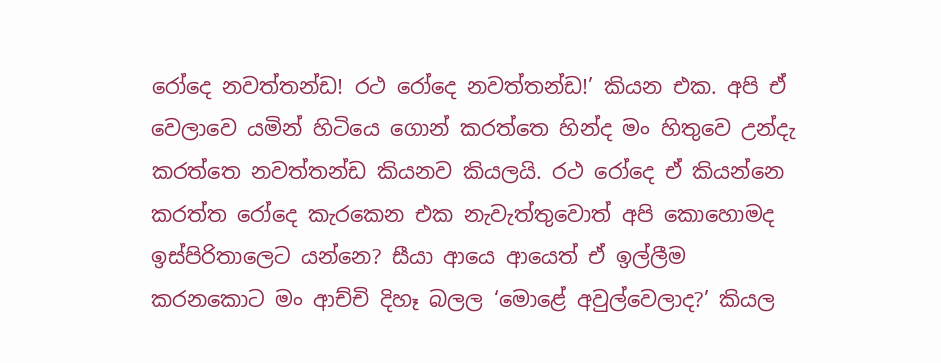රෝදෙ නවත්තන්ඩ! රථ රෝදෙ නවත්තන්ඩ!’ කියන එක. අපි ඒ වෙලාවෙ යමින් හිටියෙ ගොන් කරත්තෙ හින්ද මං හිතුවෙ උන්දැ කරත්තෙ නවත්තන්ඩ කියනව කියලයි. රථ රෝදෙ ඒ කියන්නෙ කරත්ත රෝදෙ කැරකෙන එක නැවැත්තුවොත් අපි කොහොමද ඉස්පිරිතාලෙට යන්නෙ? සීයා ආයෙ ආයෙත් ඒ ඉල්ලීම කරනකොට මං ආච්චි දිහෑ බලල ‘මොළේ අවුල්වෙලාද?’ කියල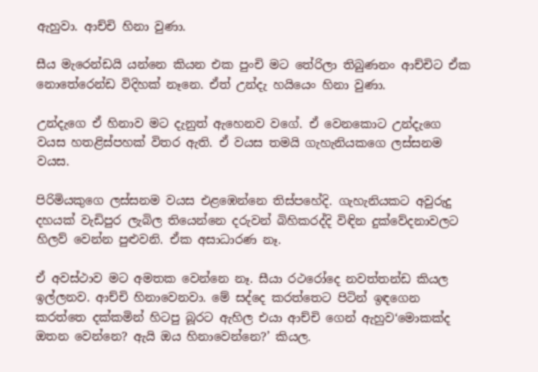ඇහුවා. ආච්චි හිනා වුණා.

සීය මැරෙන්ඩයි යන්නෙ කියන එක පුංචි මට තේරිලා තිබුණනං ආච්චිට ඒක නොතේරෙන්ඩ විදිහක් නෑනෙ. ඒත් උන්දැ හයියෙං හිනා වුණා.

උන්දැගෙ ඒ හිනාව මට දැනුත් ඇහෙනව වගේ. ඒ වෙනකොට උන්දැගෙ වයස හතළිස්පහක් විතර ඇති. ඒ වයස තමයි ගැහැනියකගෙ ලස්සනම වයස.

පිරිමියකුගෙ ලස්සනම වයස එළඹෙන්නෙ තිස්පහේදි. ගැහැනියකට අවුරුදු දහයක් වැඩිපුර ලැබිල තියෙන්නෙ දරුවන් බිහිකරද්දි විඳින දුක්වේදනාවලට හිලව් වෙන්න පුළුවනි. ඒක අසාධාරණ නෑ.

ඒ අවස්ථාව මට අමතක වෙන්නෙ නෑ. සීයා රථරෝදෙ නවත්තන්ඩ කියල ඉල්ලනව. ආච්චි හිනාවෙනවා. මේ සද්දෙ කරත්තෙට පිටින් ඉඳගෙන කරත්තෙ දක්කමින් හිටපු බූරට ඇහිල එයා ආච්චි ගෙන් ඇහුව‘මොකක්ද ඔතන වෙන්නෙ? ඇයි ඔය හිනාවෙන්නෙ?’ කියල.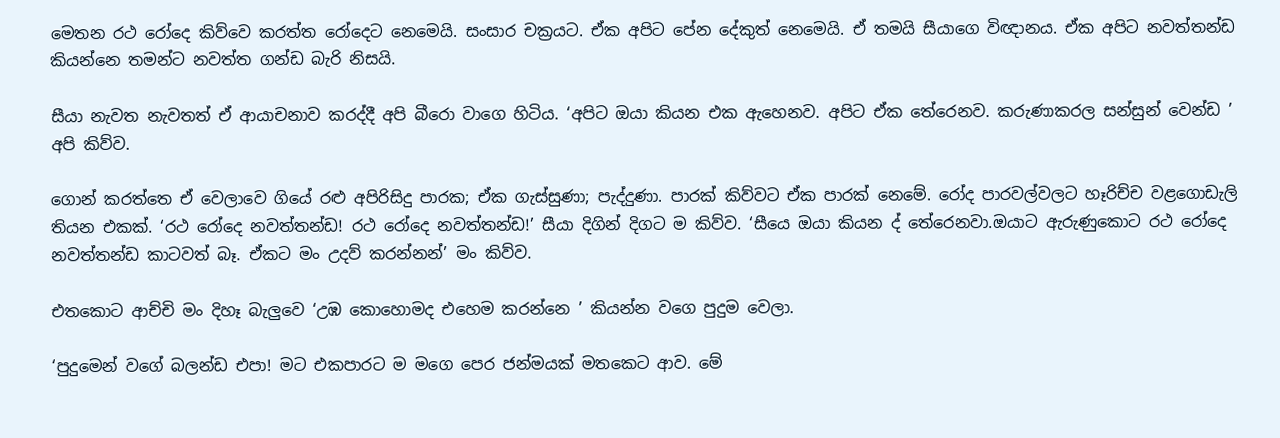මෙතන රථ රෝදෙ කිව්වෙ කරත්ත රෝදෙට නෙමෙයි. සංසාර චක්‍රයට. ඒක අපිට පේන දේකුත් නෙමෙයි. ඒ තමයි සීයාගෙ විඥානය. ඒක අපිට නවත්තන්ඩ කියන්නෙ තමන්ට නවත්ත ගන්ඩ බැරි නිසයි.

සීයා නැවත නැවතත් ඒ ආයාචනාව කරද්දී අපි බීරො වාගෙ හිටිය. ‘අපිට ඔයා කියන එක ඇහෙනව. අපිට ඒක තේරෙනව. කරුණාකරල සන්සුන් වෙන්ඩ ’ අපි කිව්ව.

ගොන් කරත්තෙ ඒ වෙලාවෙ ගියේ රළු අපිරිසිදු පාරක; ඒක ගැස්සුණා; පැද්දුණා. පාරක් කිව්වට ඒක පාරක් නෙමේ. රෝද පාරවල්වලට හෑරිච්ච වළගොඩැලි තියන එකක්. ‘රථ රෝදෙ නවත්තන්ඩ! රථ රෝදෙ නවත්තන්ඩ!’ සීයා දිගින් දිගට ම කිව්ව. ‘සීයෙ ඔයා කියන ද් තේරෙනවා.ඔයාට ඇරුණුකොට රථ රෝදෙ නවත්තන්ඩ කාටවත් බෑ. ඒකට මං උදව් කරන්නන්’ මං කිව්ව.

එතකොට ආච්චි මං දිහෑ බැලුවෙ ‘උඹ කොහොමද එහෙම කරන්නෙ ’ කියන්න වගෙ පුදුම වෙලා.

‘පුදුමෙන් වගේ බලන්ඩ එපා! මට එකපාරට ම මගෙ පෙර ජන්මයක් මතකෙට ආව. මේ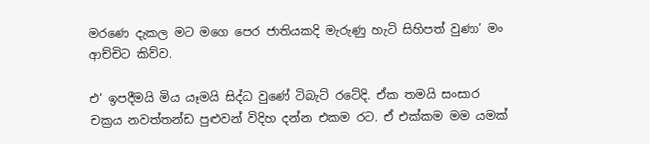මරණෙ දැකල මට මගෙ පෙර ජාතියකදි මැරුණු හැටි සිහිපත් වුණා’ මං ආච්චිට කිව්ව.

එ‘ ඉපදීමයි මිය යෑමයි සිද්ධ වුණේ ටිබැට් රටේදි. ඒක තමයි සංසාර චක්‍රය නවත්තන්ඩ පුළුවන් විදිහ දන්න එකම රට. ඒ එක්කම මම යමක්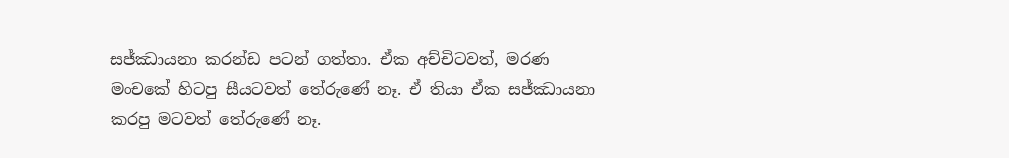සජ්ඣායනා කරන්ඩ පටන් ගත්තා. ඒක අච්චිටවත්, මරණ මංචකේ හිටපු සීයටවත් තේරුණේ නෑ. ඒ තියා ඒක සජ්ඣායනා කරපු මටවත් තේරුණේ නෑ.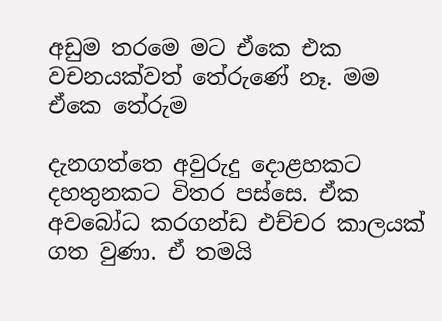අඩුම තරමෙ මට ඒකෙ එක වචනයක්වත් තේරුණේ නෑ. මම ඒකෙ තේරුම

දැනගත්තෙ අවුරුදු දොළහකට දහතුනකට විතර පස්සෙ. ඒක අවබෝධ කරගන්ඩ එච්චර කාලයක් ගත වුණා. ඒ තමයි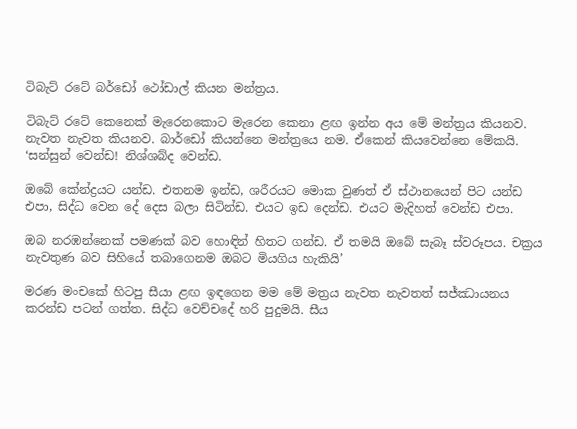ටිබැට් රටේ බර්ඩෝ ථෝඩාල් කියන මන්ත්‍රය.

ටිබැට් රටේ කෙනෙක් මැරෙනකොට මැරෙන කෙනා ළඟ ඉන්න අය මේ මන්ත්‍රය කියනව. නැවත නැවත කියනව. බාර්ඩෝ කියන්නෙ මන්ත්‍රයෙ නම. ඒකෙන් කියවෙන්නෙ මේකයි. ‘සන්සුන් වෙන්ඩ! නිශ්ශබ්ද වෙන්ඩ.

ඔබේ කේන්ද්‍රයට යන්ඩ. එතනම ඉන්ඩ, ශරීරයට මොක වුණත් ඒ ස්ථානයෙන් පිට යන්ඩ එපා, සිද්ධ වෙන දේ දෙස බලා සිටින්ඩ. එයට ඉඩ දෙන්ඩ. එයට මැදිහත් වෙන්ඩ එපා.

ඔබ නරඹන්නෙක් පමණක් බව හොඳින් හිතට ගන්ඩ. ඒ තමයි ඔබේ සැබෑ ස්වරූපය. චක්‍රය නැවතුණ බව සිහියේ තබාගෙනම ඔබට මියගිය හැකියි’

මරණ මංචකේ හිටපු සීයා ළඟ ඉඳගෙන මම මේ මත්‍රය නැවත නැවතත් සජ්ඣායනය කරන්ඩ පටන් ගත්ත. සිද්ධ වෙච්චදේ හරි පුදුමයි. සීය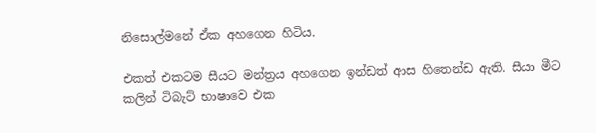නිසොල්මනේ ඒක අහගෙන හිටිය.

එකත් එකටම සීයට මන්ත්‍රය අහගෙන ඉන්ඩත් ආස හිතෙන්ඩ ඇති. සීයා මීට කලින් ටිබැට් භාෂාවෙ එක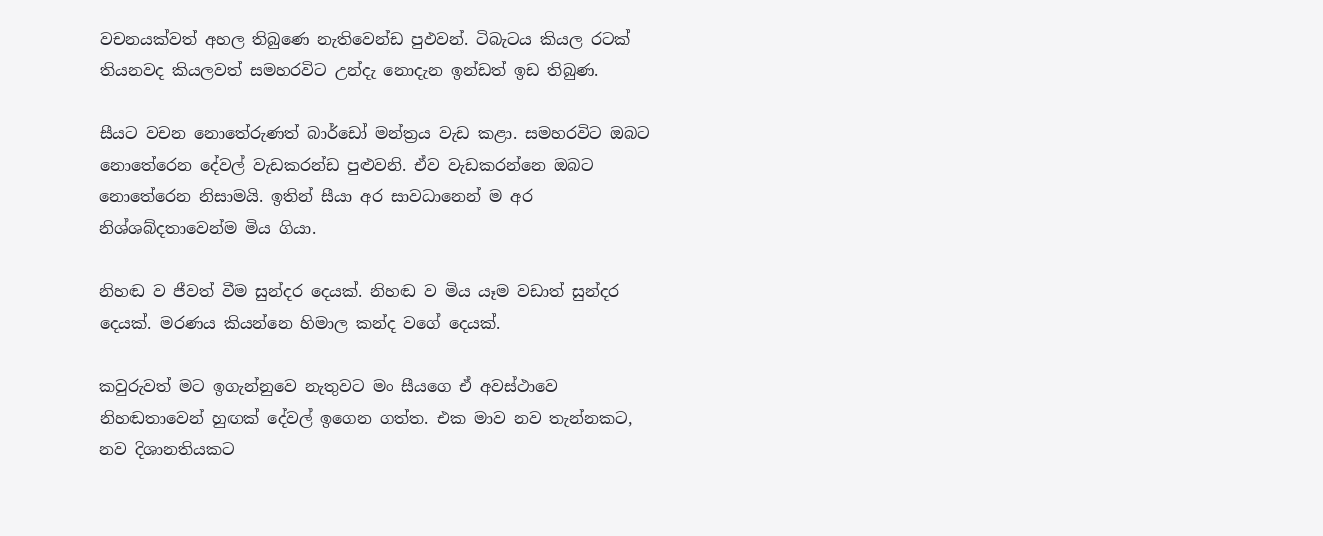වචනයක්වත් අහල තිබුණෙ නැතිවෙන්ඩ පුඵවන්. ටිබැටය කියල රටක් තියනවද කියලවත් සමහරවිට උන්දැ නොදැන ඉන්ඩත් ඉඩ තිබුණ.

සීයට වචන නොතේරුණත් බාර්ඩෝ මන්ත්‍රය වැඩ කළා. සමහරවිට ඔබට නොතේරෙන දේවල් වැඩකරන්ඩ පුළුවනි. ඒව වැඩකරන්නෙ ඔබට නොතේරෙන නිසාමයි. ඉතින් සීයා අර සාවධානෙන් ම අර නිශ්ශබ්දතාවෙන්ම මිය ගියා.

නිහඬ ව ජීවත් වීම සුන්දර දෙයක්. නිහඬ ව මිය යෑම වඩාත් සුන්දර දෙයක්. මරණය කියන්නෙ හිමාල කන්ද වගේ දෙයක්.

කවුරුවත් මට ඉගැන්නුවෙ නැතුවට මං සීයගෙ ඒ අවස්ථාවෙ නිහඬතාවෙන් හුඟක් දේවල් ඉගෙන ගත්ත. එක මාව නව තැන්නකට, නව දිශානතියකට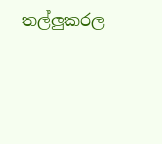තල්ලුකරල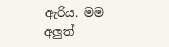ඇරිය. මම අලුත්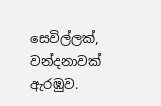සෙවිල්ලක්, වන්දනාවක් ඇරඹුව.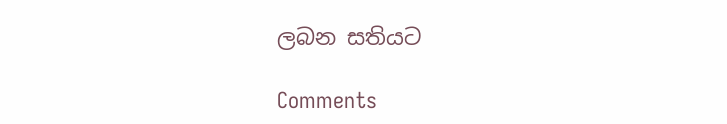ලබන සතියට

Comments